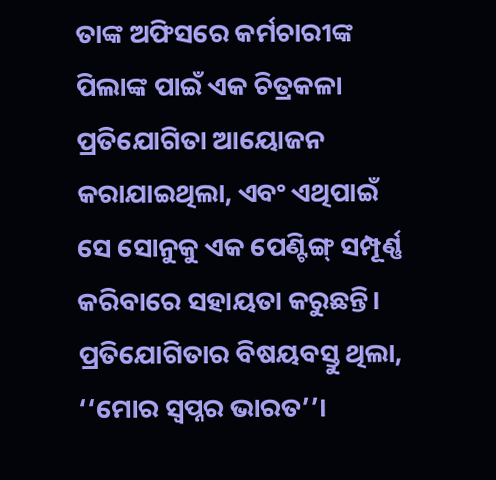ତାଙ୍କ ଅଫିସରେ କର୍ମଚାରୀଙ୍କ ପିଲାଙ୍କ ପାଇଁ ଏକ ଚିତ୍ରକଳା ପ୍ରତିଯୋଗିତା ଆୟୋଜନ କରାଯାଇଥିଲା, ଏବଂ ଏଥିପାଇଁ ସେ ସୋନୁକୁ ଏକ ପେଣ୍ଟିଙ୍ଗ୍ ସମ୍ପୂର୍ଣ୍ଣ କରିବାରେ ସହାୟତା କରୁଛନ୍ତି। ପ୍ରତିଯୋଗିତାର ବିଷୟବସ୍ତୁ ଥିଲା, ‘‘ମୋର ସ୍ୱପ୍ନର ଭାରତ’’।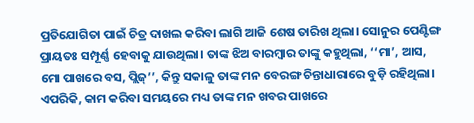ପ୍ରତିଯୋଗିତା ପାଇଁ ଚିତ୍ର ଦାଖଲ କରିବା ଲାଗି ଆଜି ଶେଷ ତାରିଖ ଥିଲା। ସୋନୁର ପେଣ୍ଟିଙ୍ଗ ପ୍ରାୟତଃ ସମ୍ପୂର୍ଣ୍ଣ ହେବାକୁ ଯାଉଥିଲା। ତାଙ୍କ ଝିଅ ବାରମ୍ବାର ତାଙ୍କୁ କହୁଥିଲା, ‘‘ମା’, ଆସ, ମୋ ପାଖରେ ବସ, ପ୍ଲିଜ୍’’, କିନ୍ତୁ ସକାଳୁ ତାଙ୍କ ମନ ବେରଙ୍ଗ ଚିନ୍ତାଧାରାରେ ବୁଡ଼ି ରହିଥିଲା। ଏପରିକି, କାମ କରିବା ସମୟରେ ମଧ୍ୟ ତାଙ୍କ ମନ ଖବର ପାଖରେ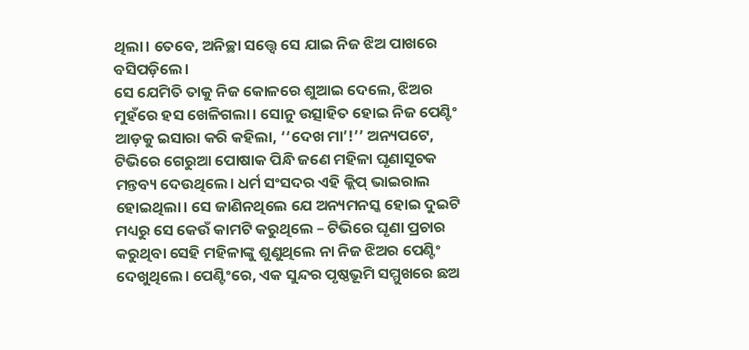ଥିଲା। ତେବେ, ଅନିଚ୍ଛା ସତ୍ତ୍ୱେ ସେ ଯାଇ ନିଜ ଝିଅ ପାଖରେ ବସିପଡ଼ିଲେ।
ସେ ଯେମିତି ତାକୁ ନିଜ କୋଳରେ ଶୁଆଇ ଦେଲେ, ଝିଅର ମୁହଁରେ ହସ ଖେଳିଗଲା। ସୋନୁ ଉତ୍ସାହିତ ହୋଇ ନିଜ ପେଣ୍ଟିଂ ଆଡ଼କୁ ଇସାରା କରି କହିଲା, ‘‘ଦେଖ ମା’!’’ ଅନ୍ୟପଟେ, ଟିଭିରେ ଗେରୁଆ ପୋଷାକ ପିନ୍ଧି ଜଣେ ମହିଳା ଘୃଣାସୂଚକ ମନ୍ତବ୍ୟ ଦେଉଥିଲେ। ଧର୍ମ ସଂସଦର ଏହି କ୍ଲିପ୍ ଭାଇରାଲ ହୋଇଥିଲା। ସେ ଜାଣିନଥିଲେ ଯେ ଅନ୍ୟମନସ୍କ ହୋଇ ଦୁଇଟି ମଧ୍ୟରୁ ସେ କେଉଁ କାମଟି କରୁଥିଲେ – ଟିଭିରେ ଘୃଣା ପ୍ରଚାର କରୁଥିବା ସେହି ମହିଳାଙ୍କୁ ଶୁଣୁଥିଲେ ନା ନିଜ ଝିଅର ପେଣ୍ଟିଂ ଦେଖୁଥିଲେ। ପେଣ୍ଟିଂରେ, ଏକ ସୁନ୍ଦର ପୃଷ୍ଠଭୂମି ସମ୍ମୁଖରେ ଛଅ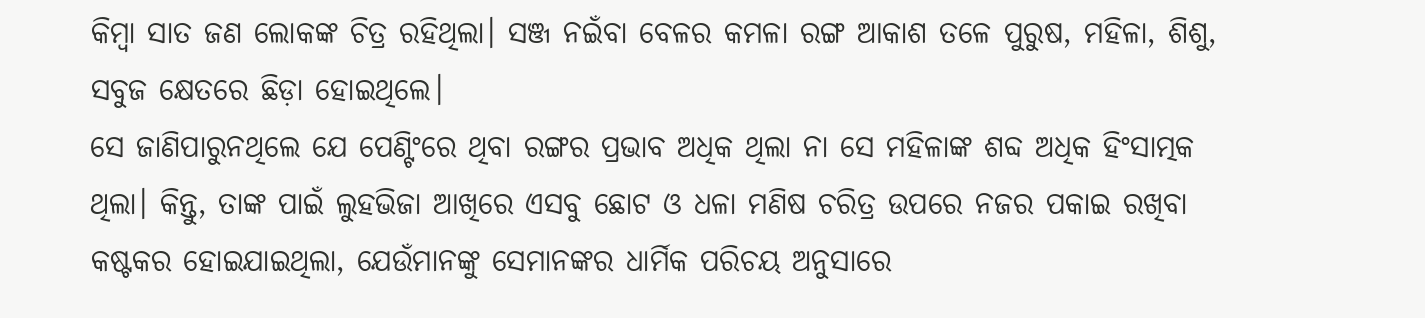କିମ୍ବା ସାତ ଜଣ ଲୋକଙ୍କ ଚିତ୍ର ରହିଥିଲା। ସଞ୍ଜ ନଇଁବା ବେଳର କମଳା ରଙ୍ଗ ଆକାଶ ତଳେ ପୁରୁଷ, ମହିଳା, ଶିଶୁ, ସବୁଜ କ୍ଷେତରେ ଛିଡ଼ା ହୋଇଥିଲେ।
ସେ ଜାଣିପାରୁନଥିଲେ ଯେ ପେଣ୍ଟିଂରେ ଥିବା ରଙ୍ଗର ପ୍ରଭାବ ଅଧିକ ଥିଲା ନା ସେ ମହିଳାଙ୍କ ଶବ୍ଦ ଅଧିକ ହିଂସାତ୍ମକ ଥିଲା। କିନ୍ତୁ, ତାଙ୍କ ପାଇଁ ଲୁହଭିଜା ଆଖିରେ ଏସବୁ ଛୋଟ ଓ ଧଳା ମଣିଷ ଚରିତ୍ର ଉପରେ ନଜର ପକାଇ ରଖିବା କଷ୍ଟକର ହୋଇଯାଇଥିଲା, ଯେଉଁମାନଙ୍କୁ ସେମାନଙ୍କର ଧାର୍ମିକ ପରିଚୟ ଅନୁସାରେ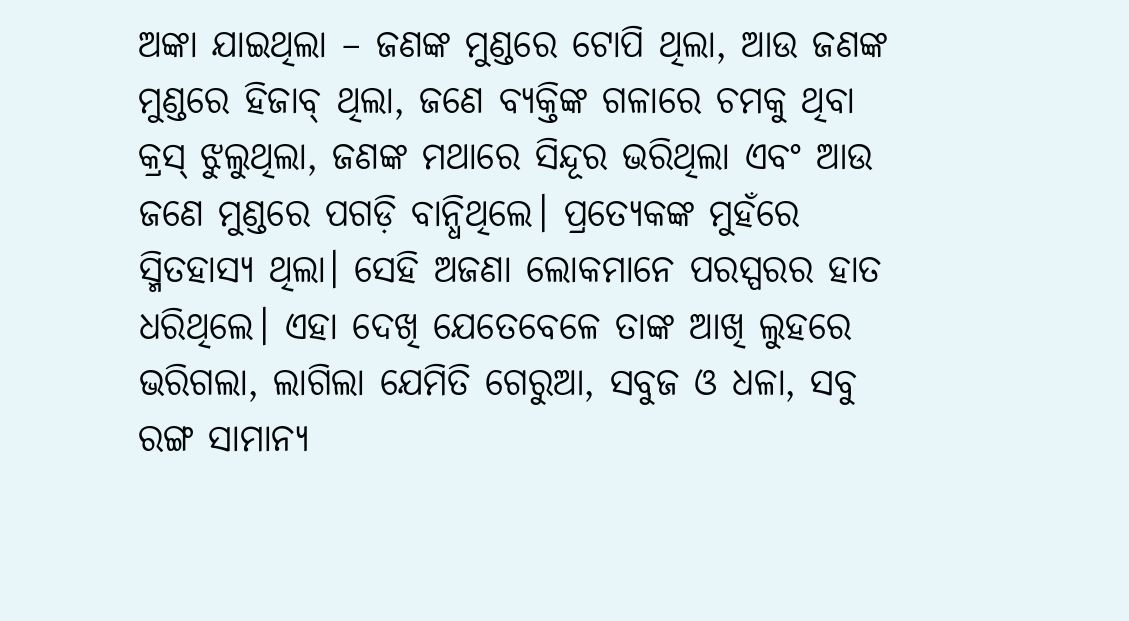ଅଙ୍କା ଯାଇଥିଲା – ଜଣଙ୍କ ମୁଣ୍ଡରେ ଟୋପି ଥିଲା, ଆଉ ଜଣଙ୍କ ମୁଣ୍ଡରେ ହିଜାବ୍ ଥିଲା, ଜଣେ ବ୍ୟକ୍ତିଙ୍କ ଗଳାରେ ଚମକୁ ଥିବା କ୍ରସ୍ ଝୁଲୁଥିଲା, ଜଣଙ୍କ ମଥାରେ ସିନ୍ଦୂର ଭରିଥିଲା ଏବଂ ଆଉ ଜଣେ ମୁଣ୍ଡରେ ପଗଡ଼ି ବାନ୍ଧିଥିଲେ। ପ୍ରତ୍ୟେକଙ୍କ ମୁହଁରେ ସ୍ମିତହାସ୍ୟ ଥିଲା। ସେହି ଅଜଣା ଲୋକମାନେ ପରସ୍ପରର ହାତ ଧରିଥିଲେ। ଏହା ଦେଖି ଯେତେବେଳେ ତାଙ୍କ ଆଖି ଲୁହରେ ଭରିଗଲା, ଲାଗିଲା ଯେମିତି ଗେରୁଆ, ସବୁଜ ଓ ଧଳା, ସବୁ ରଙ୍ଗ ସାମାନ୍ୟ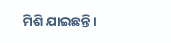ମିଶି ଯାଇଛନ୍ତି।